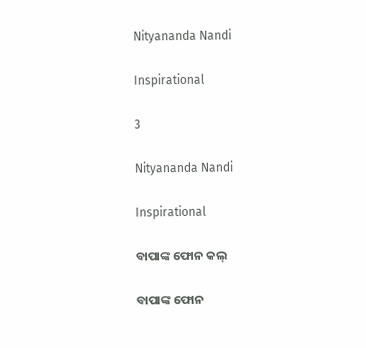Nityananda Nandi

Inspirational

3

Nityananda Nandi

Inspirational

ବାପାଙ୍କ ଫୋନ କଲ୍

ବାପାଙ୍କ ଫୋନ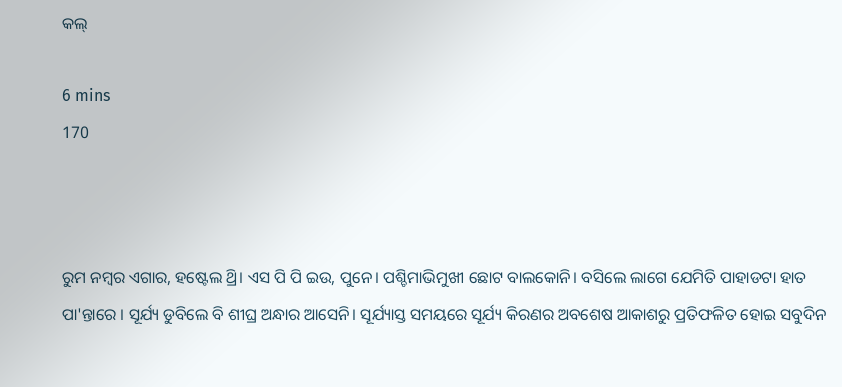କଲ୍

6 mins
170



ରୁମ ନମ୍ବର ଏଗାର, ହଷ୍ଟେଲ ଥ୍ରି। ଏସ ପି ପି ଇଉ, ପୁନେ। ପଶ୍ଚିମାଭିମୁଖୀ ଛୋଟ ବାଲକୋନି। ବସିଲେ ଲାଗେ ଯେମିତି ପାହାଡଟା ହାତ ପା'ନ୍ତାରେ । ସୂର୍ଯ୍ୟ ଡୁବିଲେ ବି ଶୀଘ୍ର ଅନ୍ଧାର ଆସେନି। ସୂର୍ଯ୍ୟାସ୍ତ ସମୟରେ ସୂର୍ଯ୍ୟ କିରଣର ଅବଶେଷ ଆକାଶରୁ ପ୍ରତିଫଳିତ ହୋଇ ସବୁଦିନ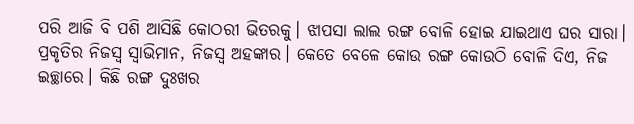ପରି ଆଜି ବି ପଶି ଆସିଛି କୋଠରୀ ଭିତରକୁ। ଝାପସା ଲାଲ ରଙ୍ଗ ବୋଳି ହୋଇ ଯାଇଥାଏ ଘର ସାରା। ପ୍ରକୃତିର ନିଜସ୍ଵ ସ୍ୱାଭିମାନ, ନିଜସ୍ଵ ଅହଙ୍କାର। କେତେ ବେଳେ କୋଉ ରଙ୍ଗ କୋଉଠି ବୋଳି ଦିଏ, ନିଜ ଇଚ୍ଛାରେ। କିଛି ରଙ୍ଗ ଦୁଃଖର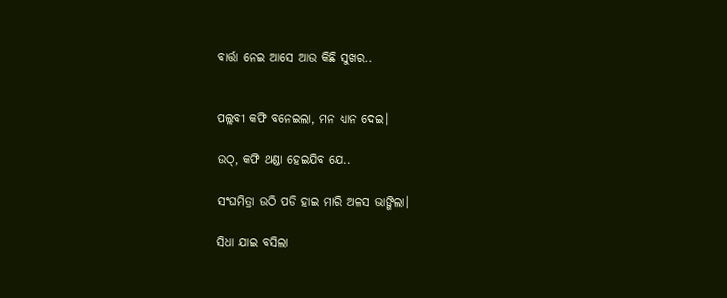ବାର୍ତ୍ତା ନେଇ ଆସେ ଆଉ କିଛି ସୁଖର..


ପଲ୍ଲବୀ କଫି ବନେଇଲା, ମନ ଧ୍ୟାନ ଦେଇ।

ଉଠ୍, କଫି ଥଣ୍ଡା ହେଇଯିବ ଯେ..

ସଂଘମିତ୍ରା ଉଠି ପଡି ହାଇ ମାରି ଅଳସ ଭାଙ୍ଗିଲା।

ସିଧା ଯାଇ ବସିଲା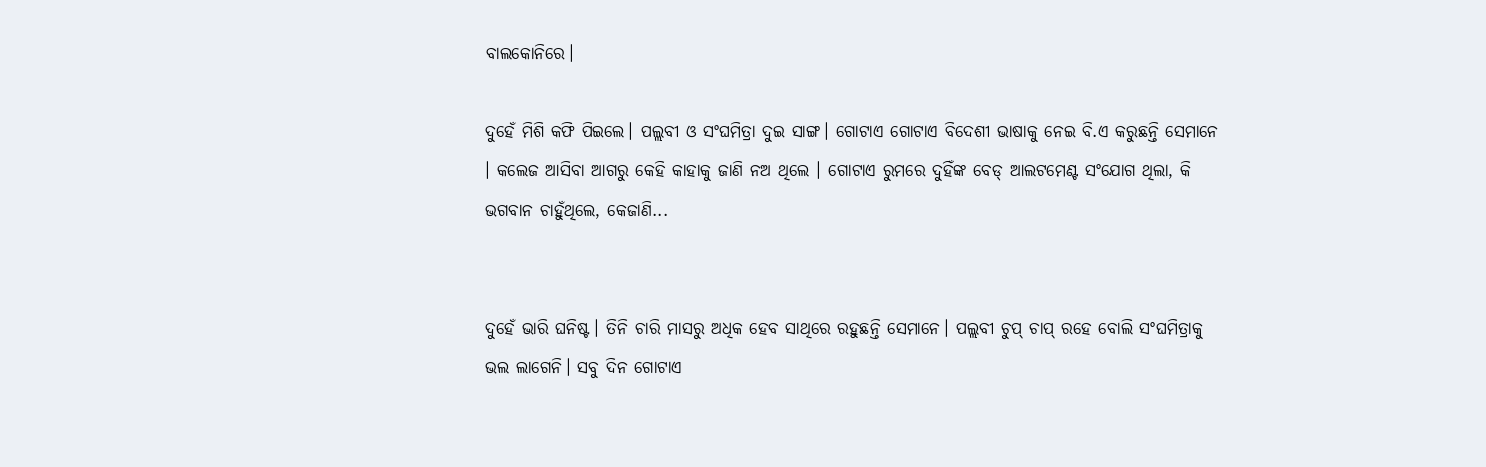ବାଲକୋନିରେ।

ଦୁହେଁ ମିଶି କଫି ପିଇଲେ। ପଲ୍ଲବୀ ଓ ସଂଘମିତ୍ରା ଦୁଇ ସାଙ୍ଗ। ଗୋଟାଏ ଗୋଟାଏ ବିଦେଶୀ ଭାଷାକୁ ନେଇ ବି.ଏ କରୁଛନ୍ତି ସେମାନେ । କଲେଜ ଆସିବା ଆଗରୁ କେହି କାହାକୁ ଜାଣି ନଅ ଥିଲେ । ଗୋଟାଏ ରୁମରେ ଦୁହିଁଙ୍କ ବେଡ୍ ଆଲଟମେଣ୍ଟ ସଂଯୋଗ ଥିଲା, କି ଭଗବାନ ଚାହୁଁଥିଲେ, କେଜାଣି...


ଦୁହେଁ ଭାରି ଘନିଷ୍ଟ। ତିନି ଚାରି ମାସରୁ ଅଧିକ ହେବ ସାଥିରେ ରହୁଛନ୍ତି ସେମାନେ। ପଲ୍ଲବୀ ଚୁପ୍ ଚାପ୍ ରହେ ବୋଲି ସଂଘମିତ୍ରାକୁ ଭଲ ଲାଗେନି। ସବୁ ଦିନ ଗୋଟାଏ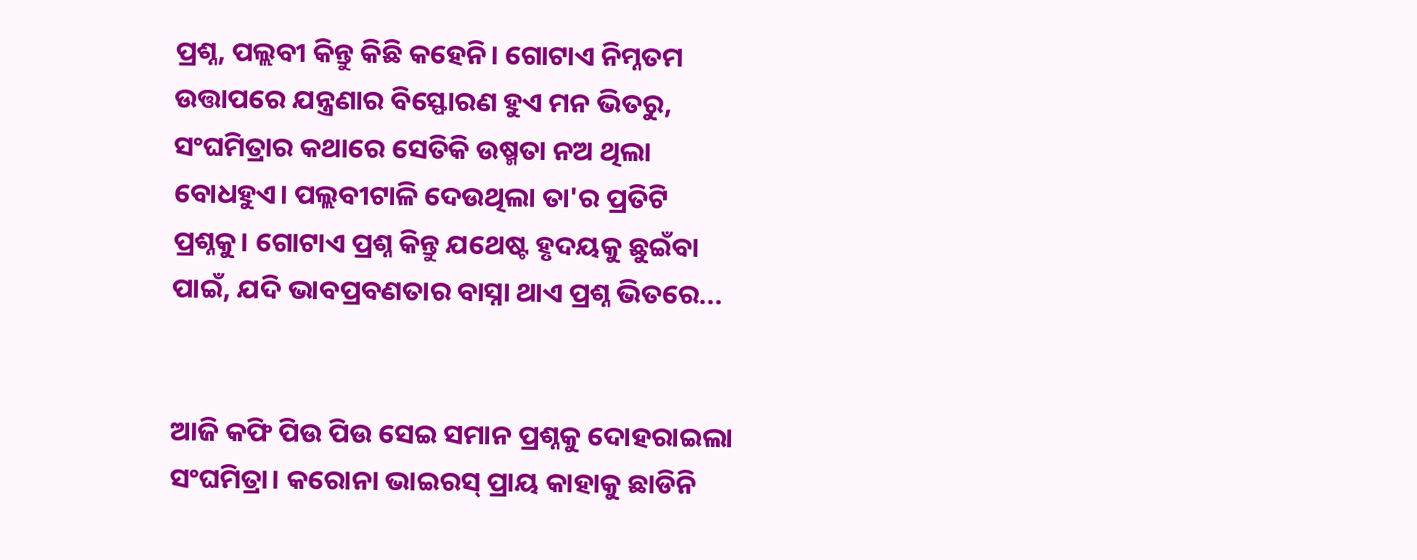ପ୍ରଶ୍ନ, ପଲ୍ଲବୀ କିନ୍ତୁ କିଛି କହେନି। ଗୋଟାଏ ନିମ୍ନତମ ଉତ୍ତାପରେ ଯନ୍ତ୍ରଣାର ବିସ୍ଫୋରଣ ହୁଏ ମନ ଭିତରୁ, ସଂଘମିତ୍ରାର କଥାରେ ସେତିକି ଉଷ୍ମତା ନଅ ଥିଲା ବୋଧହୁଏ। ପଲ୍ଲବୀଟାଳି ଦେଉଥିଲା ତା'ର ପ୍ରତିଟି ପ୍ରଶ୍ନକୁ। ଗୋଟାଏ ପ୍ରଶ୍ନ କିନ୍ତୁ ଯଥେଷ୍ଟ ହୃଦୟକୁ ଛୁଇଁବା ପାଇଁ, ଯଦି ଭାବପ୍ରବଣତାର ବାସ୍ନା ଥାଏ ପ୍ରଶ୍ନ ଭିତରେ...


ଆଜି କଫି ପିଉ ପିଉ ସେଇ ସମାନ ପ୍ରଶ୍ନକୁ ଦୋହରାଇଲା ସଂଘମିତ୍ରା। କରୋନା ଭାଇରସ୍ ପ୍ରାୟ କାହାକୁ ଛାଡିନି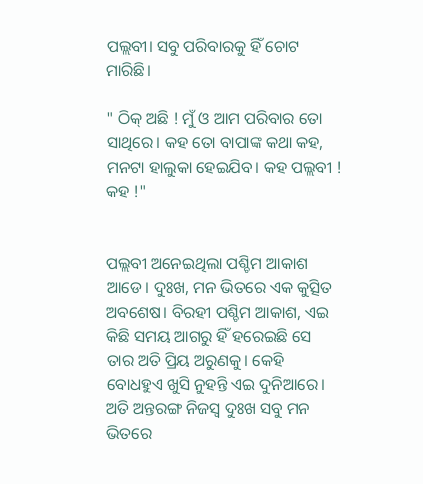ପଲ୍ଲବୀ। ସବୁ ପରିବାରକୁ ହିଁ ଚୋଟ ମାରିଛି।

" ଠିକ୍ ଅଛି ! ମୁଁ ଓ ଆମ ପରିବାର ତୋ ସାଥିରେ। କହ ତୋ ବାପାଙ୍କ କଥା କହ, ମନଟା ହାଲୁକା ହେଇଯିବ। କହ ପଲ୍ଲବୀ ! କହ !"


ପଲ୍ଲବୀ ଅନେଇଥିଲା ପଶ୍ଚିମ ଆକାଶ ଆଡେ। ଦୁଃଖ, ମନ ଭିତରେ ଏକ କୁତ୍ସିତ ଅବଶେଷ। ବିରହୀ ପଶ୍ଚିମ ଆକାଶ, ଏଇ କିଛି ସମୟ ଆଗରୁ ହିଁ ହରେଇଛି ସେ ତାର ଅତି ପ୍ରିୟ ଅରୁଣକୁ। କେହି ବୋଧହୁଏ ଖୁସି ନୁହନ୍ତି ଏଇ ଦୁନିଆରେ। ଅତି ଅନ୍ତରଙ୍ଗ ନିଜସ୍ଵ ଦୁଃଖ ସବୁ ମନ ଭିତରେ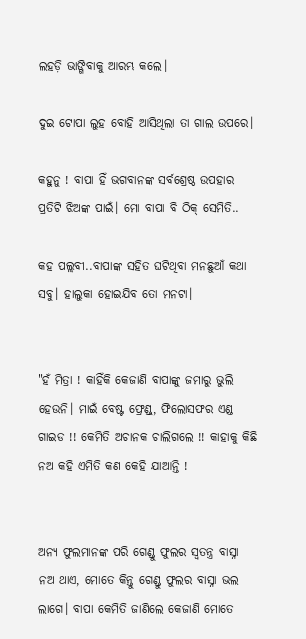ଲହଡ଼ି ଭାଙ୍ଗିବାକୁ ଆରମ୍ଭ କଲେ।

ଦୁଇ ଟୋପା ଲୁହ ବୋହି ଆସିଥିଲା ତା ଗାଲ ଉପରେ।

କହୁନୁ ! ବାପା ହିଁ ଭଗବାନଙ୍କ ସର୍ବଶ୍ରେଷ୍ଠ ଉପହାର ପ୍ରତିଟି ଝିଅଙ୍କ ପାଇଁ। ମୋ ବାପା ବି ଠିକ୍ ସେମିତି..

କହ ପଲ୍ଲବୀ..ବାପାଙ୍କ ସହିତ ଘଟିଥିବା ମନଛୁଆଁ କଥା ସବୁ। ହାଲୁକା ହୋଇଯିବ ତୋ ମନଟା।


"ହଁ ମିତ୍ରା ! କାହିଁକି କେଜାଣି ବାପାଙ୍କୁ ଜମାରୁ ଭୁଲି ହେଉନି। ମାଇଁ ବେଷ୍ଟ ଫ୍ରେଣ୍ଡ୍, ଫିଲୋସଫର ଏଣ୍ଡ ଗାଇଡ !! କେମିତି ଅଚାନକ ଚାଲିଗଲେ !! କାହାକୁ କିଛି ନଅ କହି ଏମିତି କଣ କେହି ଯାଆନ୍ତି !


ଅନ୍ୟ ଫୁଲମାନଙ୍କ ପରି ଗେଣ୍ଡୁ ଫୁଲର ସ୍ଵତନ୍ତ୍ର ବାସ୍ନା ନଅ ଥାଏ, ମୋତେ କିନ୍ତୁ ଗେଣ୍ଡୁ ଫୁଲର ବାସ୍ନା ଭଲ ଲାଗେ। ବାପା କେମିତି ଜାଣିଲେ କେଜାଣି ମୋତେ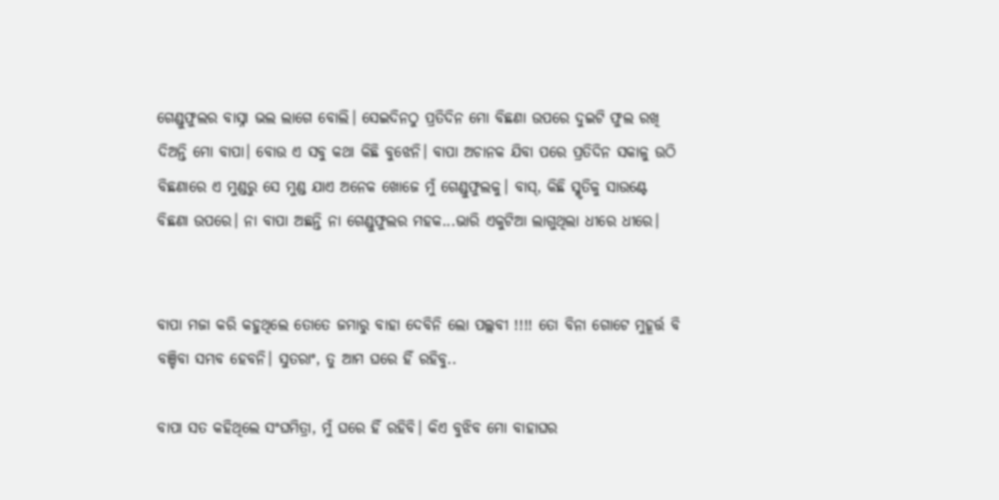ଗେଣ୍ଡୁଫୁଲର ବାସ୍ନା ଭଲ ଲାଗେ ବୋଲି। ସେଇଦିନଠୁ ପ୍ରତିଦିନ ମୋ ବିଛଣା ଉପରେ ଦୁଇଟି ଫୁଲ ରଖି ଦିଅନ୍ତି ମୋ ବାପା। ବୋଉ ଏ ସବୁ କଥା କିଛି ବୁଝେନି। ବାପା ଅଚାନକ ଯିବା ପରେ ପ୍ରତିଦିନ ସକାଳୁ ଉଠି ବିଛଣାରେ ଏ ମୁଣ୍ଡରୁ ସେ ମୁଣ୍ଡ ଯାଏ ଅନେକ ଖୋଜେ ମୁଁ ଗେଣ୍ଡୁଫୁଲକୁ। ବାସ୍, କିଛି ସ୍ମୃତିକୁ ସାଉଣ୍ଟେ ବିଛଣା ଉପରେ। ନା ବାପା ଅଛନ୍ତି ନା ଗେଣ୍ଡୁଫୁଲର ମହକ...ଭାରି ଏକୁଟିଆ ଲାଗୁଥିଲା ଧୀରେ ଧୀରେ।


ବାପା ମଜା କରି କହୁଥିଲେ ତୋତେ ଜମାରୁ ବାହା ଦେବିନି ଲୋ ପଲ୍ଲବୀ !!!! ତୋ ବିନା ଗୋଟେ ମୁହୂର୍ତ୍ତ ବି ବଞ୍ଚିବା ସମ୍ଭବ ହେବନି। ସୁତରାଂ, ତୁ ଆମ ଘରେ ହିଁ ରହିବୁ..

ବାପା ସତ କହିଥିଲେ ସଂଘମିତ୍ରା, ମୁଁ ଘରେ ହିଁ ରହିବି। କିଏ ବୁଝିବ ମୋ ବାହାଘର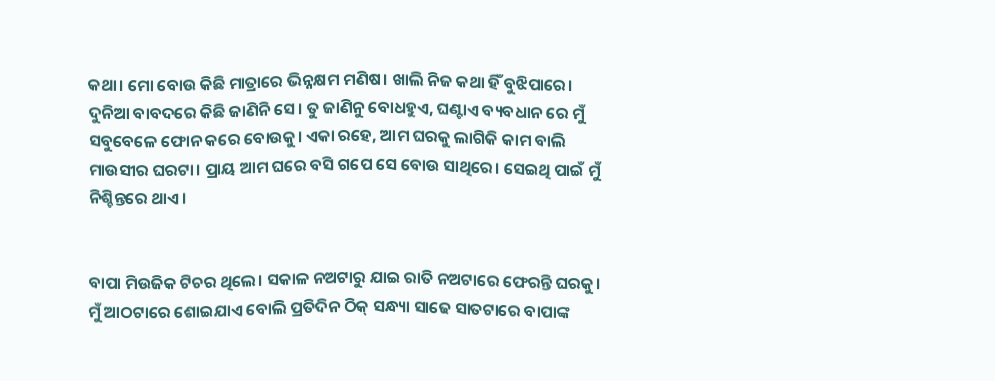କଥା। ମୋ ବୋଉ କିଛି ମାତ୍ରାରେ ଭିନ୍ନକ୍ଷମ ମଣିଷ। ଖାଲି ନିଜ କଥା ହିଁ ବୁଝିପାରେ। ଦୁନିଆ ବାବଦରେ କିଛି ଜାଣିନି ସେ। ତୁ ଜାଣିନୁ ବୋଧହୁଏ, ଘଣ୍ଟାଏ ବ୍ୟବଧାନ ରେ ମୁଁ ସବୁବେଳେ ଫୋନ କରେ ବୋଉକୁ। ଏକା ରହେ, ଆମ ଘରକୁ ଲାଗିକି କାମ ବାଲି ମାଉସୀର ଘରଟା। ପ୍ରାୟ ଆମ ଘରେ ବସି ଗପେ ସେ ବୋଉ ସାଥିରେ। ସେଇଥି ପାଇଁ ମୁଁ ନିଶ୍ଚିନ୍ତରେ ଥାଏ।


ବାପା ମିଉଜିକ ଟିଚର ଥିଲେ। ସକାଳ ନଅଟାରୁ ଯାଇ ରାତି ନଅଟାରେ ଫେରନ୍ତି ଘରକୁ। ମୁଁ ଆଠଟାରେ ଶୋଇଯାଏ ବୋଲି ପ୍ରତିଦିନ ଠିକ୍ ସନ୍ଧ୍ୟା ସାଢେ ସାତଟାରେ ବାପାଙ୍କ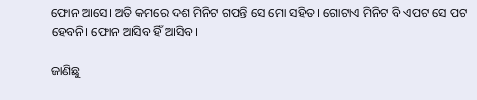ଫୋନ ଆସେ। ଅତି କମରେ ଦଶ ମିନିଟ ଗପନ୍ତି ସେ ମୋ ସହିତ। ଗୋଟାଏ ମିନିଟ ବି ଏପଟ ସେ ପଟ ହେବନି। ଫୋନ ଆସିବ ହିଁ ଆସିବ।

ଜାଣିଛୁ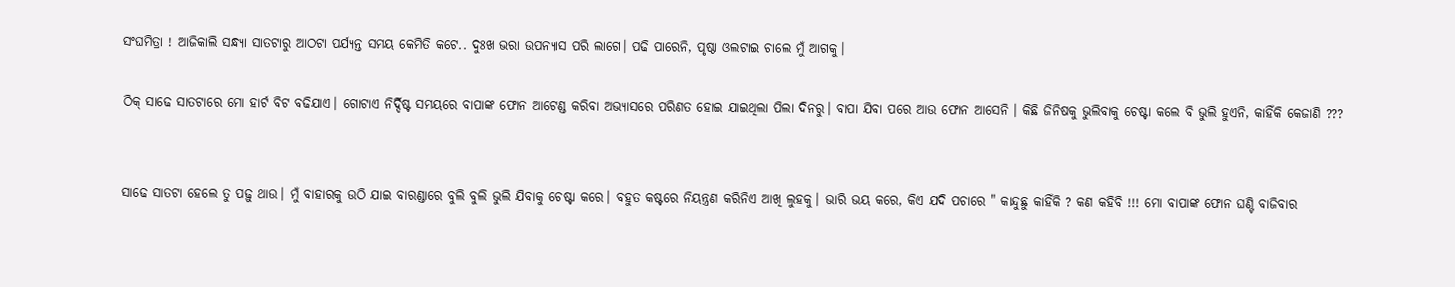ସଂଘମିତ୍ରା ! ଆଜିକାଲି ସନ୍ଧ୍ୟା ସାତଟାରୁ ଆଠଟା ପର୍ଯ୍ୟନ୍ତ ସମୟ କେମିତି କଟେ.. ଦୁଃଖ ଭରା ଉପନ୍ୟାସ ପରି ଲାଗେ। ପଢି ପାରେନି, ପୃଷ୍ଠା ଓଲଟାଇ ଚାଲେ ମୁଁ ଆଗକୁ।

ଠିକ୍ ସାଢେ ସାତଟାରେ ମୋ ହାର୍ଟ ବିଟ ବଢିଯାଏ। ଗୋଟାଏ ନିର୍ଦ୍ଦିଷ୍ଟ ସମୟରେ ବାପାଙ୍କ ଫୋନ ଆଟେଣ୍ଡ କରିବା ଅଭ୍ୟାସରେ ପରିଣତ ହୋଇ ଯାଇଥିଲା ପିଲା ଦିନରୁ। ବାପା ଯିବା ପରେ ଆଉ ଫୋନ ଆସେନି । କିଛି ଜିନିଷକୁ ଭୁଲିବାକୁ ଚେଷ୍ଟା କଲେ ବି ଭୁଲି ହୁଏନି, କାହିଁକି କେଜାଣି ???


ସାଢେ ସାତଟା ହେଲେ ତୁ ପଢ଼ୁ ଥାଉ। ମୁଁ ବାହାରକୁ ଉଠି ଯାଇ ବାରଣ୍ଡାରେ ବୁଲି ବୁଲି ଭୁଲି ଯିବାକୁ ଚେଷ୍ଟା କରେ। ବହୁତ କଷ୍ଟରେ ନିୟନ୍ତ୍ରଣ କରିନିଏ ଆଖି ଲୁହକୁ। ଭାରି ଭୟ କରେ, କିଏ ଯଦି ପଚାରେ " କାନ୍ଦୁଛୁ କାହିଁକି ? କଣ କହିବି !!! ମୋ ବାପାଙ୍କ ଫୋନ ଘଣ୍ଟି ବାଜିବାର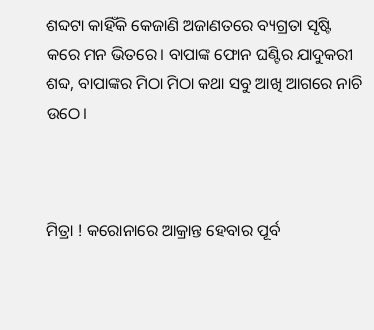ଶବ୍ଦଟା କାହିଁକି କେଜାଣି ଅଜାଣତରେ ବ୍ୟଗ୍ରତା ସୃଷ୍ଟି କରେ ମନ ଭିତରେ। ବାପାଙ୍କ ଫୋନ ଘଣ୍ଟିର ଯାଦୁକରୀ ଶବ୍ଦ, ବାପାଙ୍କର ମିଠା ମିଠା କଥା ସବୁ ଆଖି ଆଗରେ ନାଚି ଉଠେ।



ମିତ୍ରା ! କରୋନାରେ ଆକ୍ରାନ୍ତ ହେବାର ପୂର୍ବ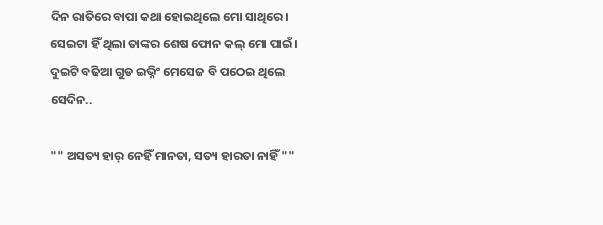ଦିନ ରାତିରେ ବାପା କଥା ହୋଇଥିଲେ ମୋ ସାଥିରେ। ସେଇଟା ହିଁ ଥିଲା ତାଙ୍କର ଶେଷ ଫୋନ କଲ୍ ମୋ ପାଇଁ। ଦୁଇଟି ବଢିଆ ଗୁଡ ଇଭ୍ନିଂ ମେସେଜ ବି ପଠେଇ ଥିଲେ ସେଦିନ..

"" ଅସତ୍ୟ ହାର୍ ନେହିଁ ମାନତା, ସତ୍ୟ ହାରତା ନାହିଁ ""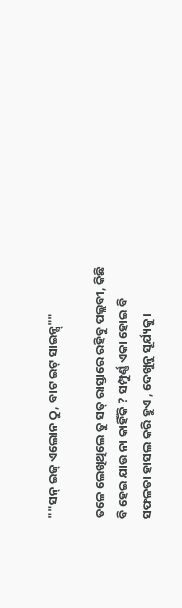""ସନ୍ ଇଜ୍ ଏଲୋନ ଠୁ, ବାଟ ଇଟ୍ ସାଇନ୍ସ୍""

ତଳେ ଲେଖିଥିଲେ ତୁ ସତ୍ ରାସ୍ତାରେ ରହିବୁ ପଲ୍ଲବୀ, କିଛି ବି ହେଇ ଯାଉ ନା କାହିଁକି ? ସମ୍ପୁର୍ଣ୍ଣ ଏକା ହୋଇ ବି ସଫଳତା ହାସଲ କରି ହୁଏ , ଦେଖୁନୁ ସୂର୍ଯ୍ୟକୁ।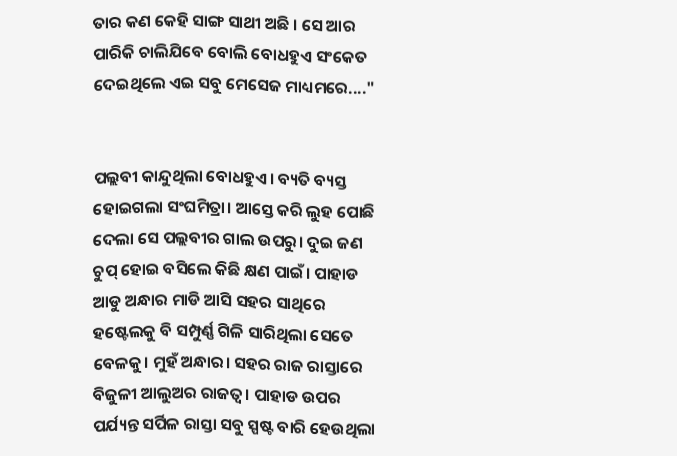ତାର କଣ କେହି ସାଙ୍ଗ ସାଥୀ ଅଛି । ସେ ଆର ପାରିକି ଚାଲିଯିବେ ବୋଲି ବୋଧହୁଏ ସଂକେତ ଦେଇଥିଲେ ଏଇ ସବୁ ମେସେଜ ମାଧ୍ୟମରେ...."


ପଲ୍ଲବୀ କାନ୍ଦୁଥିଲା ବୋଧହୁଏ। ବ୍ୟତି ବ୍ୟସ୍ତ ହୋଇଗଲା ସଂଘମିତ୍ରା। ଆସ୍ତେ କରି ଲୁହ ପୋଛି ଦେଲା ସେ ପଲ୍ଲବୀର ଗାଲ ଉପରୁ। ଦୁଇ ଜଣ ଚୁପ୍ ହୋଇ ବସିଲେ କିଛି କ୍ଷଣ ପାଇଁ। ପାହାଡ ଆଡୁ ଅନ୍ଧାର ମାଡି ଆସି ସହର ସାଥିରେ ହଷ୍ଟେଲକୁ ବି ସମ୍ପୁର୍ଣ୍ଣ ଗିଳି ସାରିଥିଲା ସେତେ ବେଳକୁ। ମୁହଁ ଅନ୍ଧାର। ସହର ରାଜ ରାସ୍ତାରେ ବିଜୁଳୀ ଆଲୁଅର ରାଜତ୍ଵ। ପାହାଡ ଉପର ପର୍ଯ୍ୟନ୍ତ ସର୍ପିଳ ରାସ୍ତା ସବୁ ସ୍ପଷ୍ଟ ବାରି ହେଉଥିଲା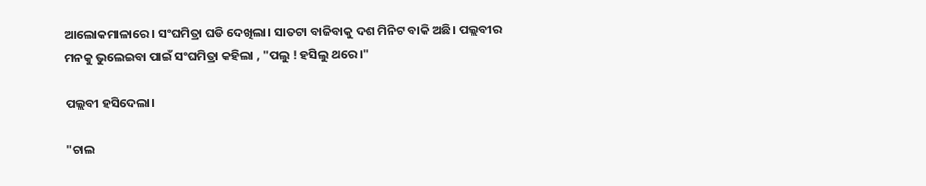ଆଲୋକମାଳାରେ । ସଂଘମିତ୍ରା ଘଡି ଦେଖିଲା। ସାତଟା ବାଜିବାକୁ ଦଶ ମିନିଟ ବାକି ଅଛି। ପଲ୍ଲବୀର ମନକୁ ଭୁଲେଇବା ପାଇଁ ସଂଘମିତ୍ରା କହିଲା , "ପଲୁ ! ହସିଲୁ ଥରେ।"

ପଲ୍ଲବୀ ହସିଦେଲା।

"ଚାଲ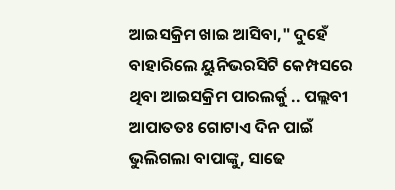ଆଇସକ୍ରିମ ଖାଇ ଆସିବା," ଦୁହେଁ ବାହାରିଲେ ୟୁନିଭରସିଟି କେମ୍ପସରେ ଥିବା ଆଇସକ୍ରିମ ପାରଲର୍କୁ .. ପଲ୍ଲବୀ ଆପାତତଃ ଗୋଟାଏ ଦିନ ପାଇଁ ଭୁଲିଗଲା ବାପାଙ୍କୁ, ସାଢେ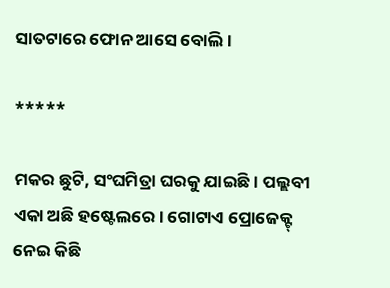ସାତଟାରେ ଫୋନ ଆସେ ବୋଲି।

*****

ମକର ଛୁଟି, ସଂଘମିତ୍ରା ଘରକୁ ଯାଇଛି। ପଲ୍ଲବୀ ଏକା ଅଛି ହଷ୍ଟେଲରେ। ଗୋଟାଏ ପ୍ରୋଜେକ୍ଟ୍ ନେଇ କିଛି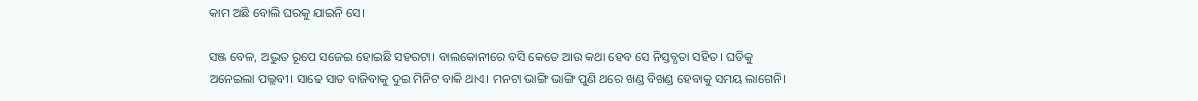କାମ ଅଛି ବୋଲି ଘରକୁ ଯାଇନି ସେ।

ସଞ୍ଜ ବେଳ, ଅଦ୍ଭୁତ ରୂପେ ସଜେଇ ହୋଇଛି ସହରଟା। ବାଲକୋନୀରେ ବସି କେତେ ଆଉ କଥା ହେବ ସେ ନିସ୍ତବ୍ଧତା ସହିତ। ଘଡିକୁ ଅନେଇଲା ପଲ୍ଲବୀ। ସାଢେ ସାତ ବାଜିବାକୁ ଦୁଇ ମିନିଟ ବାକି ଥାଏ। ମନଟା ଭାଙ୍ଗି ଭାଙ୍ଗି ପୁଣି ଥରେ ଖଣ୍ଡ ବିଖଣ୍ଡ ହେବାକୁ ସମୟ ଲାଗେନି।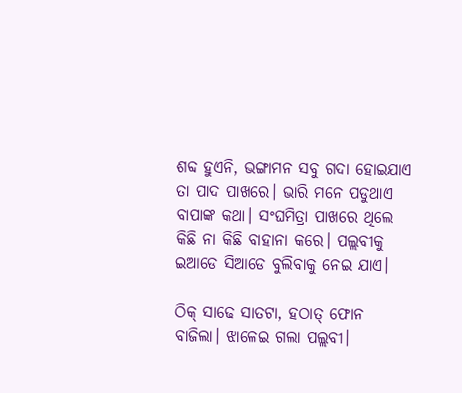ଶବ୍ଦ ହୁଏନି, ଭଙ୍ଗାମନ ସବୁ ଗଦା ହୋଇଯାଏ ତା ପାଦ ପାଖରେ। ଭାରି ମନେ ପଡୁଥାଏ ବାପାଙ୍କ କଥା। ସଂଘମିତ୍ରା ପାଖରେ ଥିଲେ କିଛି ନା କିଛି ବାହାନା କରେ। ପଲ୍ଲବୀକୁ ଇଆଡେ ସିଆଡେ ବୁଲିବାକୁ ନେଇ ଯାଏ।

ଠିକ୍ ସାଢେ ସାତଟା, ହଠାତ୍ ଫୋନ ବାଜିଲା। ଝାଳେଇ ଗଲା ପଲ୍ଲବୀ।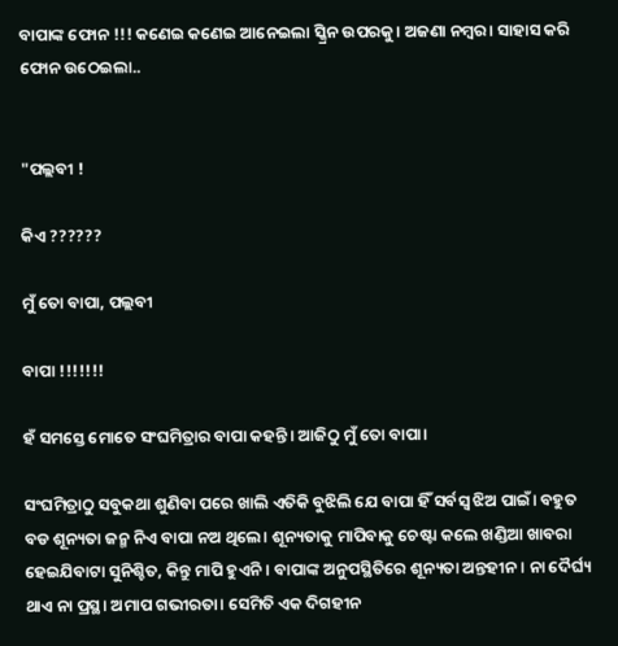ବାପାଙ୍କ ଫୋନ !!! କଣେଇ କଣେଇ ଆନେଇଲା ସ୍କ୍ରିନ ଉପରକୁ। ଅଜଣା ନମ୍ବର। ସାହାସ କରି ଫୋନ ଉଠେଇଲା..


"ପଲ୍ଲବୀ !

କିଏ ??????

ମୁଁ ତୋ ବାପା, ପଲ୍ଲବୀ

ବାପା !!!!!!!

ହଁ ସମସ୍ତେ ମୋତେ ସଂଘମିତ୍ରାର ବାପା କହନ୍ତି। ଆଜିଠୁ ମୁଁ ତୋ ବାପା।

ସଂଘମିତ୍ରାଠୁ ସବୁକଥା ଶୁଣିବା ପରେ ଖାଲି ଏତିକି ବୁଝିଲି ଯେ ବାପା ହିଁ ସର୍ବସ୍ୱ ଝିଅ ପାଇଁ। ବହୁତ ବଡ ଶୂନ୍ୟତା ଜନ୍ମ ନିଏ ବାପା ନଅ ଥିଲେ। ଶୂନ୍ୟତାକୁ ମାପିବାକୁ ଚେଷ୍ଟା କଲେ ଖଣ୍ଡିଆ ଖାବରା ହେଇଯିବାଟା ସୁନିଶ୍ଚିତ, କିନ୍ତୁ ମାପି ହୁଏନି । ବାପାଙ୍କ ଅନୁପସ୍ଥିତିରେ ଶୂନ୍ୟତା ଅନ୍ତହୀନ। ନା ଦୈର୍ଘ୍ୟ ଥାଏ ନା ପ୍ରସ୍ଥ। ଅମାପ ଗଭୀରତା। ସେମିତି ଏକ ଦିଗହୀନ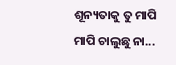ଶୂନ୍ୟତାକୁ ତୁ ମାପି ମାପି ଚାଲୁଛୁ ନା...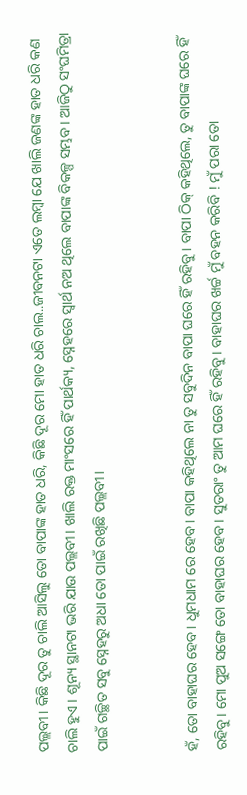ପଲ୍ଲବୀ। କିଛି ଦୂର ତୁ ଚାଲି ଆସିଲୁ ତୋ ବାପାଙ୍କ ହାତ ଧରି, କିଛି ଦୂର ମୋ ହାତ ଧରି ଚାଲ..ଜୀବନଟା ଏତେ ଲମ୍ବା ଯେ ଖାଲି ଜଣଙ୍କ ହାତ ଧରି କଣ ଚାଲି ହୁଏ । ଶୂନ୍ୟ ସ୍ଥାନଟା ଭରି ଯାଉ ପଲ୍ଲବୀ। ଖାଲି ରକ୍ତ ମାଂସରେ ହିଁ ପାର୍ଥକ୍ୟ, ସ୍ନେହରେ ସ୍ୱାର୍ଥ ନଅ ଥିଲେ ବାପାଙ୍କ ବିକଳ୍ପ ସମ୍ଭବ। ଆଜିଠୁ ସଂଘମିତ୍ରା ପାଇଁ ଗଚ୍ଛିତ ସବୁ ସ୍ନେହରୁ ଅଧା ତୋ ପାଇଁ ରଖିଛି ପଲ୍ଲବୀ।


ହଁ, ତୋ ବାହାଘର ହେବ। ଧୁମଧାମ ରେ ହେବ। ବାପା କହିଥିଲେ ନା ତୁ ସବୁଦିନ ବାପା ଘରେ ହିଁ ରହିବୁ। ବାପା ଠିକ୍ କହିଥିଲେ, ତୁ ବାପାଙ୍କ ଘରେ ହିଁ ରହିବୁ। ମୋ ପୁଅ ସଙ୍ଗେ ତୋ ବାହାଘର ହେବ। ସୁତରାଂ ତୁ ଆମ ଘରେ ହିଁ ରହିବୁ। ବାହାଘର ଖର୍ଚ୍ଚ ମୁଁ ବହନ କରିବି ! ମୁଁ ପରା ତୋ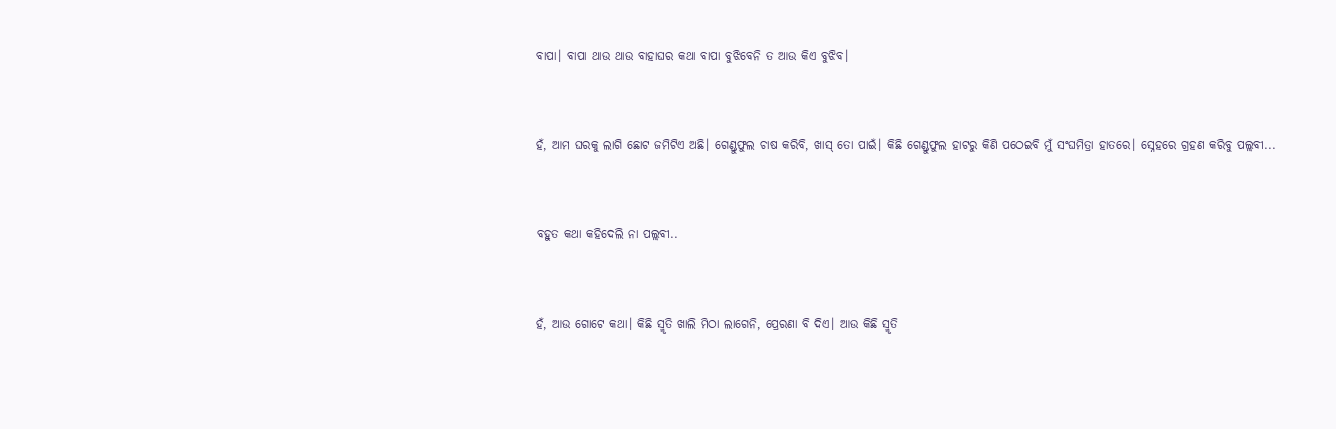ବାପା। ବାପା ଥାଉ ଥାଉ ବାହାଘର କଥା ବାପା ବୁଝିବେନି ତ ଆଉ କିଏ ବୁଝିବ।


ହଁ, ଆମ ଘରକୁ ଲାଗି ଛୋଟ ଜମିଟିଏ ଅଛି। ଗେଣ୍ଡୁଫୁଲ ଚାଷ କରିବି, ଖାସ୍ ତୋ ପାଇଁ। କିଛି ଗେଣ୍ଡୁଫୁଲ ହାଟରୁ କିଣି ପଠେଇବି ମୁଁ ସଂଘମିତ୍ରା ହାତରେ। ସ୍ନେହରେ ଗ୍ରହଣ କରିବୁ ପଲ୍ଲବୀ...


ବହୁତ କଥା କହିଦେଲି ନା ପଲ୍ଲବୀ..


ହଁ, ଆଉ ଗୋଟେ କଥା। କିଛି ସ୍ମୃତି ଖାଲି ମିଠା ଲାଗେନି, ପ୍ରେରଣା ବି ଦିଏ। ଆଉ କିଛି ସ୍ମୃତି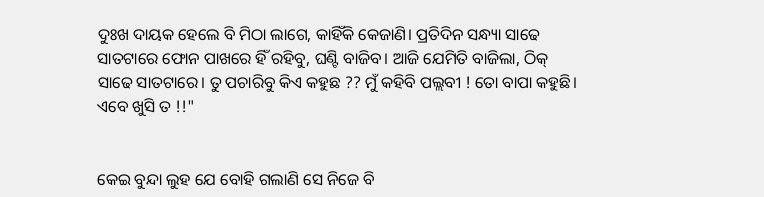ଦୁଃଖ ଦାୟକ ହେଲେ ବି ମିଠା ଲାଗେ, କାହିଁକି କେଜାଣି। ପ୍ରତିଦିନ ସନ୍ଧ୍ୟା ସାଢେ ସାତଟାରେ ଫୋନ ପାଖରେ ହିଁ ରହିବୁ, ଘଣ୍ଟି ବାଜିବ। ଆଜି ଯେମିତି ବାଜିଲା, ଠିକ୍ ସାଢେ ସାତଟାରେ। ତୁ ପଚାରିବୁ କିଏ କହୁଛ ?? ମୁଁ କହିବି ପଲ୍ଲବୀ ! ତୋ ବାପା କହୁଛି। ଏବେ ଖୁସି ତ !!"


କେଇ ବୁନ୍ଦା ଲୁହ ଯେ ବୋହି ଗଲାଣି ସେ ନିଜେ ବି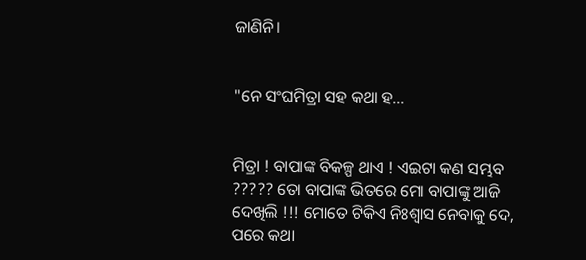ଜାଣିନି।


"ନେ ସଂଘମିତ୍ରା ସହ କଥା ହ...


ମିତ୍ରା ! ବାପାଙ୍କ ବିକଳ୍ପ ଥାଏ ! ଏଇଟା କଣ ସମ୍ଭବ ????? ତୋ ବାପାଙ୍କ ଭିତରେ ମୋ ବାପାଙ୍କୁ ଆଜି ଦେଖିଲି !!! ମୋତେ ଟିକିଏ ନିଃଶ୍ୱାସ ନେବାକୁ ଦେ, ପରେ କଥା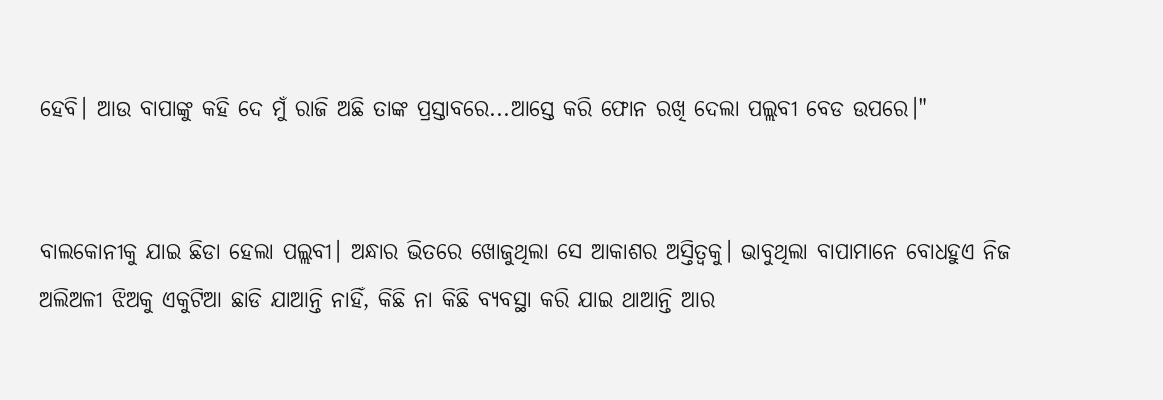ହେବି। ଆଉ ବାପାଙ୍କୁ କହି ଦେ ମୁଁ ରାଜି ଅଛି ତାଙ୍କ ପ୍ରସ୍ତାବରେ...ଆସ୍ତେ କରି ଫୋନ ରଖି ଦେଲା ପଲ୍ଲବୀ ବେଡ ଉପରେ।"


ବାଲକୋନୀକୁ ଯାଇ ଛିଡା ହେଲା ପଲ୍ଲବୀ। ଅନ୍ଧାର ଭିତରେ ଖୋଜୁଥିଲା ସେ ଆକାଶର ଅସ୍ତିତ୍ଵକୁ। ଭାବୁଥିଲା ବାପାମାନେ ବୋଧହୁଏ ନିଜ ଅଲିଅଳୀ ଝିଅକୁ ଏକୁଟିଆ ଛାଡି ଯାଆନ୍ତି ନାହିଁ, କିଛି ନା କିଛି ବ୍ୟବସ୍ଥା କରି ଯାଇ ଥାଆନ୍ତି ଆର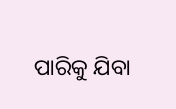ପାରିକୁ ଯିବା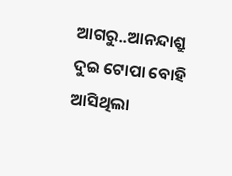ଆଗରୁ..ଆନନ୍ଦାଶ୍ରୁ ଦୁଇ ଟୋପା ବୋହି ଆସିଥିଲା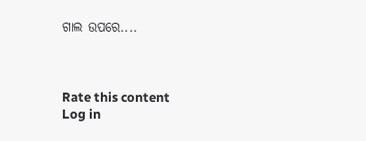ଗାଲ ଉପରେ....



Rate this content
Log in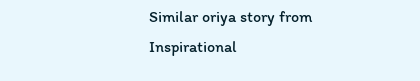Similar oriya story from Inspirational